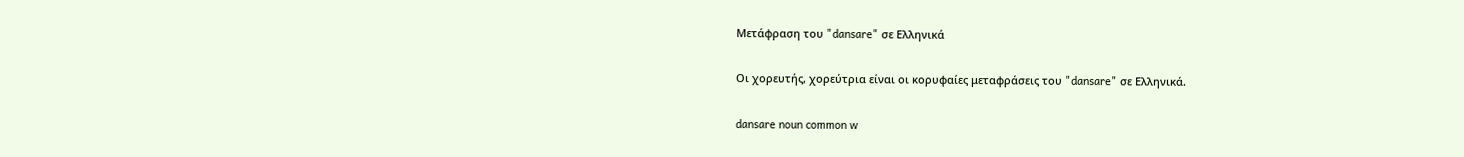Μετάφραση του "dansare" σε Ελληνικά

Οι χορευτής, χορεύτρια είναι οι κορυφαίες μεταφράσεις του "dansare" σε Ελληνικά.

dansare noun common w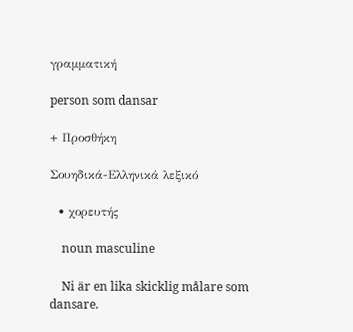γραμματική

person som dansar

+ Προσθήκη

Σουηδικά-Ελληνικά λεξικό

  • χορευτής

    noun masculine

    Ni är en lika skicklig målare som dansare.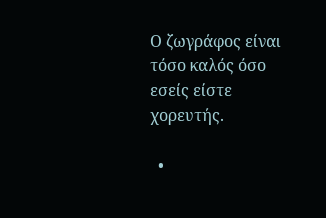Ο ζωγράφος είναι τόσο καλός όσο εσείς είστε χορευτής.

  •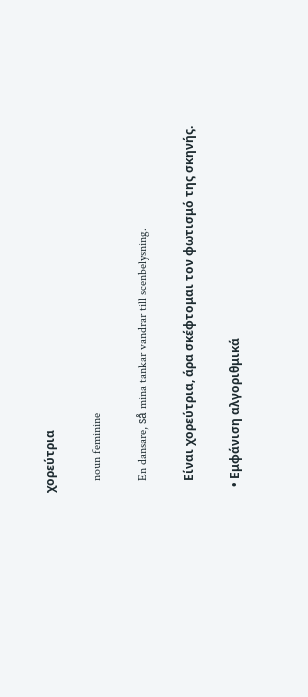χορεύτρια

    noun feminine

    En dansare, så mina tankar vandrar till scenbelysning.

    Είναι χορεύτρια, άρα σκέφτομαι τον φωτισμό της σκηνής.

  • Εμφάνιση αλγοριθμικά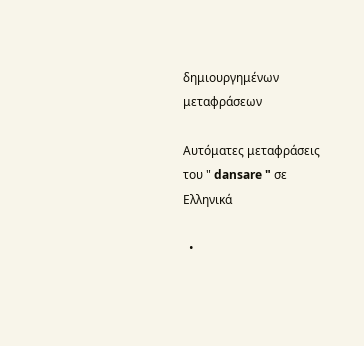δημιουργημένων μεταφράσεων

Αυτόματες μεταφράσεις του " dansare " σε Ελληνικά

  •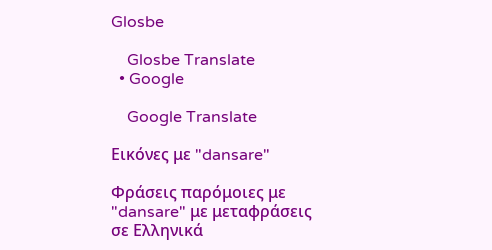Glosbe

    Glosbe Translate
  • Google

    Google Translate

Εικόνες με "dansare"

Φράσεις παρόμοιες με "dansare" με μεταφράσεις σε Ελληνικά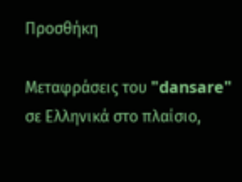Προσθήκη

Μεταφράσεις του "dansare" σε Ελληνικά στο πλαίσιο,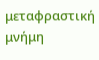μεταφραστική μνήμη